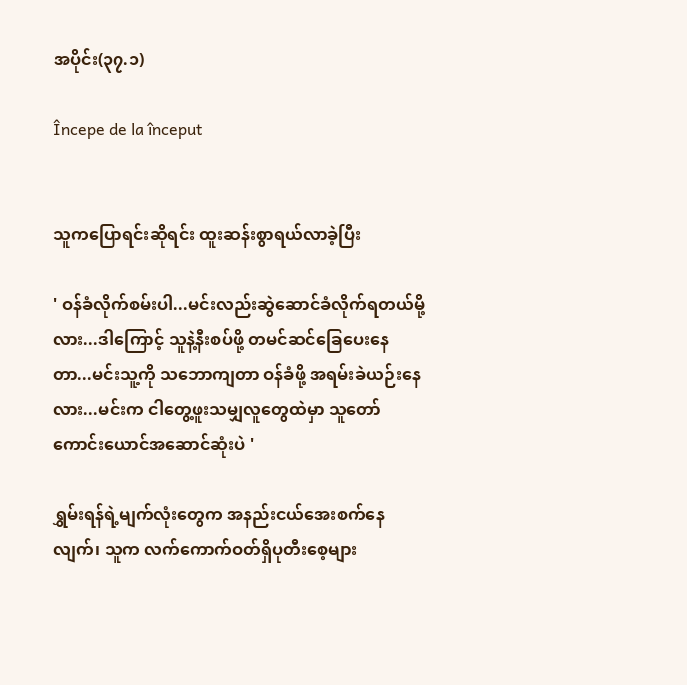အပိုင်း(၃၇.၁)

Începe de la început


သူကပြောရင်းဆိုရင်း ထူးဆန်းစွာရယ်လာခဲ့ပြီး

' ဝန်ခံလိုက်စမ်းပါ...မင်းလည်းဆွဲဆောင်ခံလိုက်ရတယ်မို့လား...ဒါကြောင့် သူနဲ့နီးစပ်ဖို့ တမင်ဆင်ခြေပေးနေတာ...မင်းသူ့ကို သဘောကျတာ ဝန်ခံဖို့ အရမ်းခဲယဉ်းနေလား...မင်းက ငါတွေ့ဖူးသမျှလူတွေထဲမှာ သူတော်ကောင်းယောင်အဆောင်ဆုံးပဲ '

ရွှမ်းရန်ရဲ့မျက်လုံးတွေက အနည်းငယ်အေးစက်နေလျက်၊ သူက လက်ကောက်ဝတ်ရှိပုတီးစေ့များ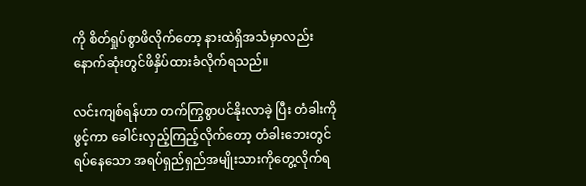ကို စိတ်ရှုပ်စွာဖိလိုက်တော့ နားထဲရှိအသံမှာလည်း နောက်ဆုံးတွင်ဖိနှိပ်ထားခံလိုက်ရသည်။

လင်းကျစ်ရန်ဟာ တက်ကြွစွာပင်နိုးလာခဲ့ ပြီး တံခါးကိုဖွင့်ကာ ခေါင်းလှည့်ကြည့်လိုက်တော့ တံခါးဘေးတွင်ရပ်နေသော အရပ်ရှည်ရှည်အမျိုးသားကိုတွေ့လိုက်ရ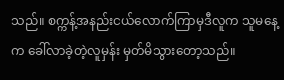သည်။ စက္ကန့်အနည်းငယ်လောက်ကြာမှဒီလူက သူမနေ့က ခေါ်လာခဲ့တဲ့လူမှန်း မှတ်မိသွားတော့သည်။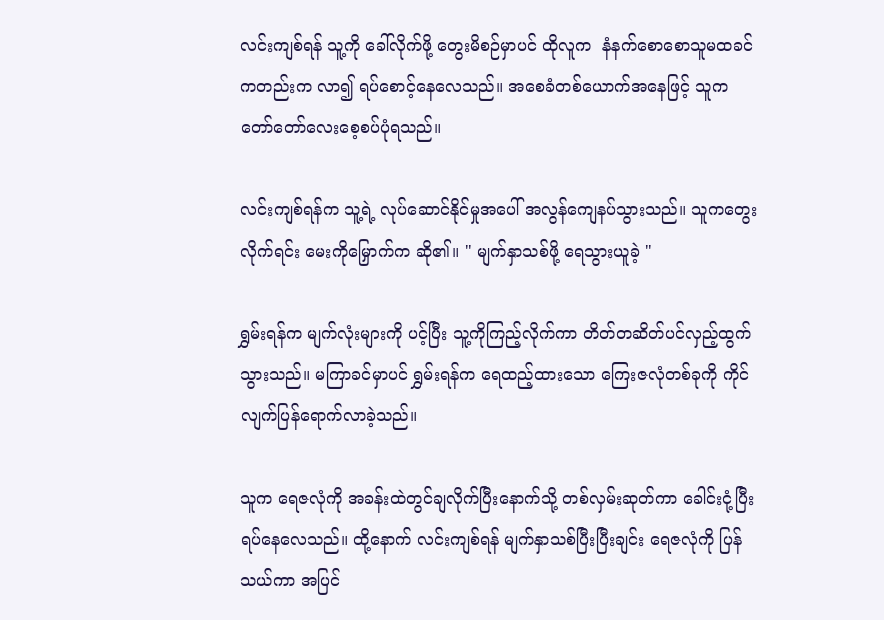လင်းကျစ်ရန် သူ့ကို ခေါ်လိုက်ဖို့ တွေးမိစဉ်မှာပင် ထိုလူက  နံနက်စောစောသူမထခင်ကတည်းက လာ၍ ရပ်စောင့်နေလေသည်။ အစေခံတစ်ယောက်အနေဖြင့် သူက တော်တော်လေးစေ့စပ်ပုံရသည်။

လင်းကျစ်ရန်က သူ့ရဲ့ လုပ်ဆောင်နိုင်မှုအပေါ် အလွန်ကျေနပ်သွားသည်။ သူကတွေးလိုက်ရင်း မေးကိုမြှောက်က ဆို၏။ " မျက်နှာသစ်ဖို့ ရေသွားယူခဲ့ "

ရွှမ်းရန်က မျက်လုံးများကို ပင့်ပြီး သူ့ကိုကြည့်လိုက်ကာ တိတ်တဆိတ်ပင်လှည့်ထွက်သွားသည်။ မကြာခင်မှာပင် ရွှမ်းရန်က ရေထည့်ထားသော ကြေးဇလုံတစ်ခုကို ကိုင်လျက်ပြန်ရောက်လာခဲ့သည်။

သူက ရေဇလုံကို အခန်းထဲတွင်ချလိုက်ပြီးနောက်သို့ တစ်လှမ်းဆုတ်ကာ ခေါင်းငုံ့ပြီးရပ်နေလေသည်။ ထို့နောက် လင်းကျစ်ရန် မျက်နှာသစ်ပြီးပြီးချင်း ရေဇလုံကို ပြန်သယ်ကာ အပြင်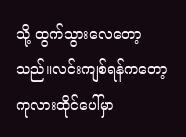သို့ ထွက်သွားလေတော့သည်။လင်းကျစ်ရန်ကတော့ ကုလားထိုင်ပေါ်မှာ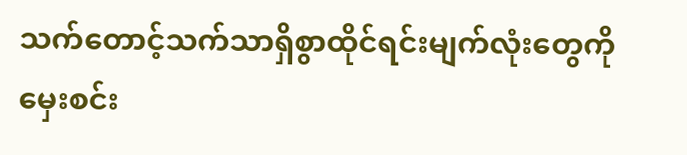သက်တောင့်သက်သာရှိစွာထိုင်ရင်းမျက်လုံးတွေကိုမှေးစင်း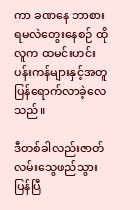ကာ ခဏနေ ဘာစားရမလဲတွေးနေစဉ် ထိုလူက ထမင်းဟင်း ပန်းကန်များနှင့်အတူ ပြန်ရောက်လာခဲ့လေသည်။

ဒီတစ်ခါလည်းဇာတ်လမ်းသွေဖည်သွားပြန်ပြီ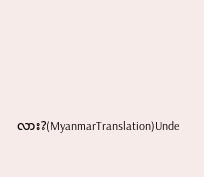လား?(MyanmarTranslation)Unde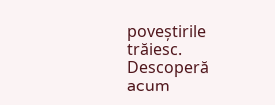poveștirile trăiesc. Descoperă acum